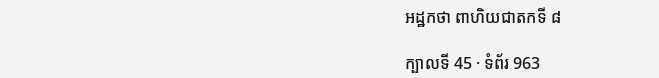អដ្ឋកថា ពាហិយជាតកទី ៨

ក្បាលទី 45 · ទំព័រ 963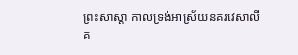ព្រះសាស្តា កាលទ្រង់អាស្រ័យនគរវេសាលី គ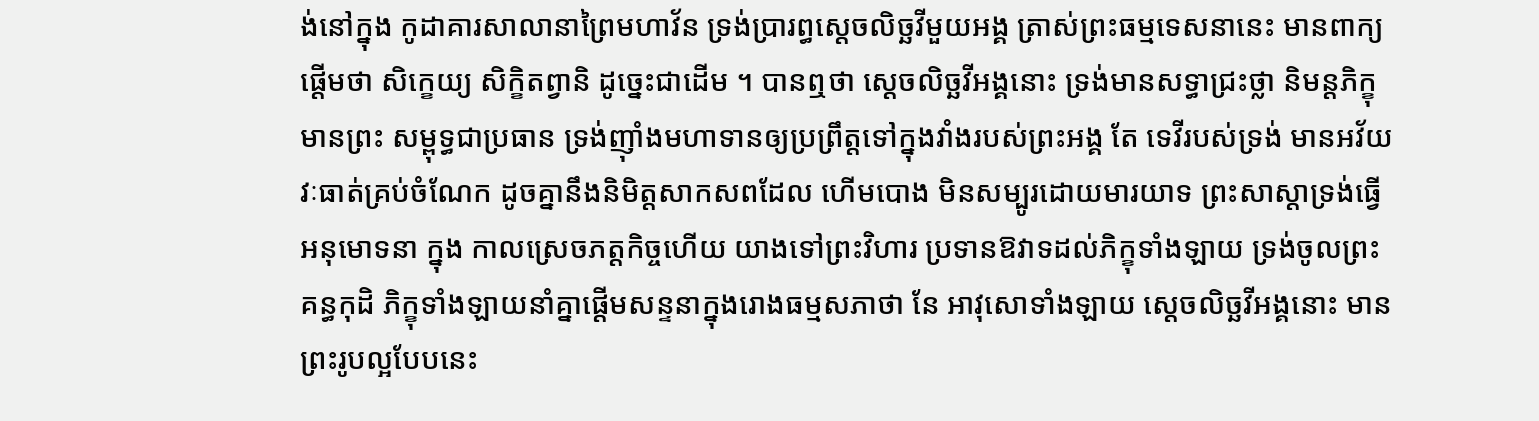ង់នៅក្នុង កូដាគារសាលានាព្រៃមហាវ័ន ទ្រង់ប្រារព្ធស្តេចលិច្ឆវីមួយអង្គ ត្រាស់ព្រះធម្មទេសនានេះ មានពាក្យផ្តើមថា សិក្ខេយ្យ សិក្ខិតព្វានិ ដូច្នេះជាដើម ។ បានឮថា ស្តេចលិច្ឆវីអង្គនោះ ទ្រង់មានសទ្ធាជ្រះថ្លា និមន្តភិក្ខុ មានព្រះ សម្ពុទ្ធជាប្រធាន ទ្រង់ញ៉ាំងមហាទានឲ្យប្រព្រឹត្តទៅក្នុងវាំងរបស់ព្រះអង្គ តែ ទេវីរបស់ទ្រង់ មានអវ័យវៈធាត់គ្រប់ចំណែក ដូចគ្នានឹងនិមិត្តសាកសពដែល ហើមបោង មិនសម្បូរដោយមារយាទ ព្រះសាស្តាទ្រង់ធ្វើអនុមោទនា ក្នុង កាលស្រេចភត្តកិច្ចហើយ យាងទៅព្រះវិហារ ប្រទានឱវាទដល់ភិក្ខុទាំងឡាយ ទ្រង់ចូលព្រះគន្ធកុដិ ភិក្ខុទាំងឡាយនាំគ្នាផ្តើមសន្ទនាក្នុងរោងធម្មសភាថា នែ អាវុសោទាំងឡាយ ស្តេចលិច្ឆវីអង្គនោះ មានព្រះរូបល្អបែបនេះ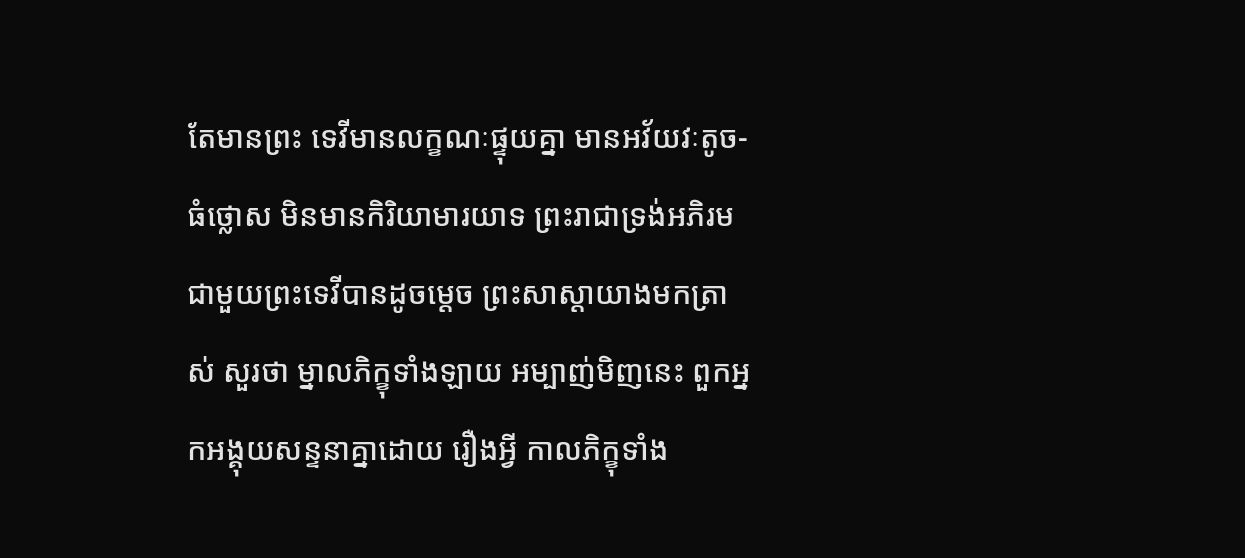តែមានព្រះ ទេវីមានលក្ខណៈផ្ទុយគ្នា មានអវ័យវៈតូច-ធំថ្លោស មិនមានកិរិយាមារយាទ ព្រះរាជាទ្រង់អភិរមជាមួយព្រះទេវីបានដូចម្តេច ព្រះសាស្តាយាងមកត្រាស់ សួរថា ម្នាលភិក្ខុទាំងឡាយ អម្បាញ់មិញនេះ ពួកអ្នកអង្គុយសន្ទនាគ្នាដោយ រឿងអ្វី កាលភិក្ខុទាំង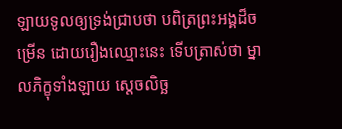ឡាយទូលឲ្យទ្រង់ជ្រាបថា បពិត្រព្រះអង្គដ៏ចម្រើន ដោយរឿងឈ្មោះនេះ ទើបត្រាស់ថា ម្នាលភិក្ខុទាំងឡាយ ស្តេចលិច្ឆ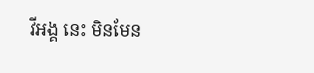វីអង្គ នេះ មិនមែន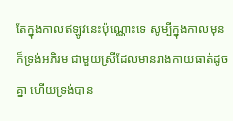តែក្នុងកាលឥឡូវនេះប៉ុណ្ណោះទេ សូម្បីក្នុងកាលមុន ក៏ទ្រង់អភិរម ជាមួយស្រីដែលមានរាងកាយធាត់ដូចគ្នា ហើយទ្រង់បាន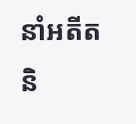នាំអតីតនិ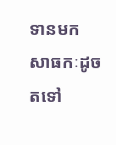ទានមក សាធកៈដូចតទៅ